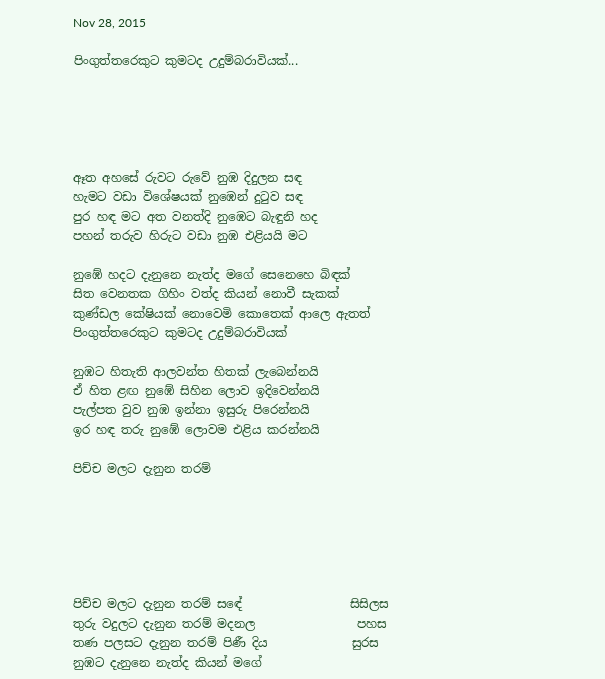Nov 28, 2015

පිංගුත්තරෙකුට කුමටද උදුම්බරාවියක්...





ඈත අහසේ රුවට රුවේ නුඹ දිදුලන සඳ
හැමට වඩා විශේෂයක් නුඹෙන් දුටුව සඳ
පුර හඳ මට අත වනත්දි නුඹෙට බැඳුනි හද
පහන් තරුව හිරුට වඩා නුඹ එළියයි මට

නුඹේ හදට දැනුනෙ නැත්ද මගේ සෙනෙහෙ බිඳක්
සිත වෙනතක ගිහිං වත්ද කියන් නොවී සැකක්
කුණ්ඩල කේෂියක් නොවෙමි කොතෙක් ආලෙ ඇතත්
පිංගුත්තරෙකුට කුමටද උදුම්බරාවියක්

නුඹට හිතැති ආලවන්ත හිතක් ලැබෙන්නයි
ඒ හිත ළඟ නුඹේ සිහින ලොව ඉදිවෙන්නයි
පැල්පත වුව නුඹ ඉන්නා ඉසුරු පිරෙන්නයි
ඉර හඳ තරු නුඹේ ලොවම එළිය කරන්නයි

පිච්ච මලට දැනුන තරම්






පිච්ච මලට දැනුන තරම් ස‍ඳේ                  සිසිලස
තුරු වදුලට දැනුන තරම් මදනල                 පහස
තණ පලසට දැනුන තරම් පිණී දිය              සුරස
නුඹට දැනුනෙ නැත්ද කියන් මගේ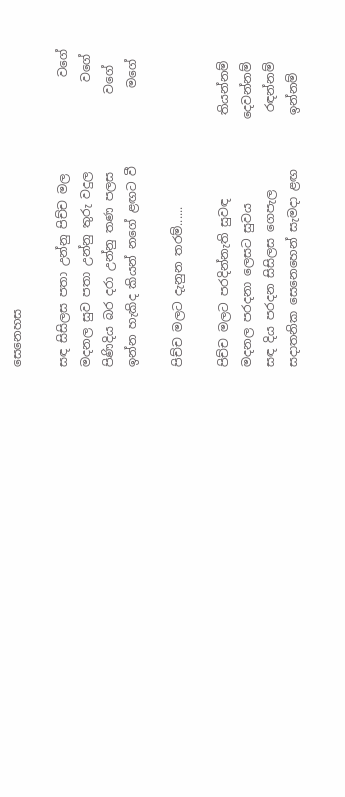සෙනෙහස

සඳ සිසිලස පතා උන්නු පිච්ච මල                වගේ
මදනල සුව පතා උන්නු තුරු වදුල               ව‍ගේ
පිණිදිය බර දරා උන්නු තණ පලස             වගේ ‍
ඉන්න හැකිද කියන් නගේ ළඟට වී             ම‍ගේ

පිච්ච මලට දැනුන තරම්......

පිච්ච මලට පරදින්නැති සුවඳ              තියන්නම්
මදනල පරදනා ලෙසට සුවය              දෙවන්නම්
සඳ දිය පරදන සිසිලස ගෙපැල             රඳන්නම්
සදාතනික සෙනෙහෙන් සැමදා ළඟ         ඉන්නම්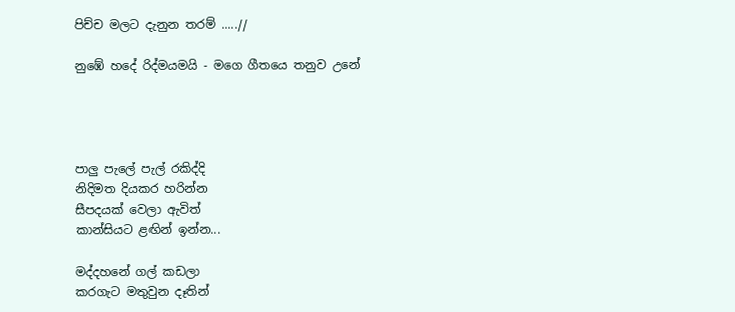පිච්ච මලට දැනුන තරම් .....//

නුඹේ හදේ රිද්මයමයි - මගෙ ගීතයෙ තනුව උනේ




පාලු පැලේ පැල් රකිද්දි
නිදිමත දියකර හරින්න
සීපදයක් වෙලා ඇවිත් ‍
කාන්සියට ළඟින් ඉන්න...

මද්දහනේ ගල් කඩලා
කරගැට මතුවුන දෑතින්‍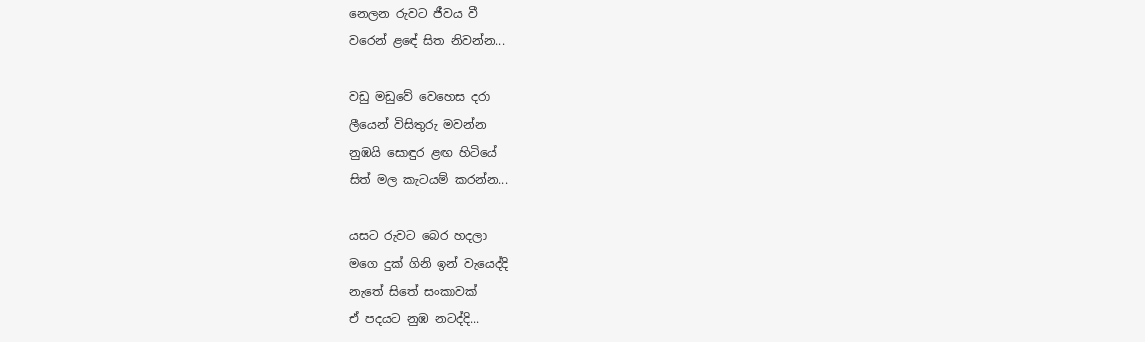නෙලන රුවට ජීවය වී
වරෙන් ළ‍ඳේ සිත නිවන්න...

වඩු මඩුවේ වෙහෙස දරා
ලීයෙන් විසිතුරු මවන්න
නුඹයි සොඳුර ළඟ හිටියේ
සිත් මල කැටයම් කරන්න‍...

යසට රුවට බෙර හදලා
මගෙ දුක් ගිනි ඉන් වැයෙද්දි
නැතේ සිතේ සංකාවක්
ඒ පදයට නුඹ නටද්දි...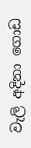වැලි අදිනා ගොඩ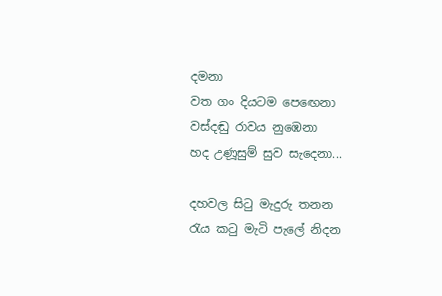දමනා
වත ගං දියටම පෙ‍ඟෙනා
වස්දඬු රාවය නුඹෙනා
හද උණූසුම් සුව සැදෙනා...

දහවල සිටු මැදුරු තනන
රැය කටු මැටි පැලේ නිදන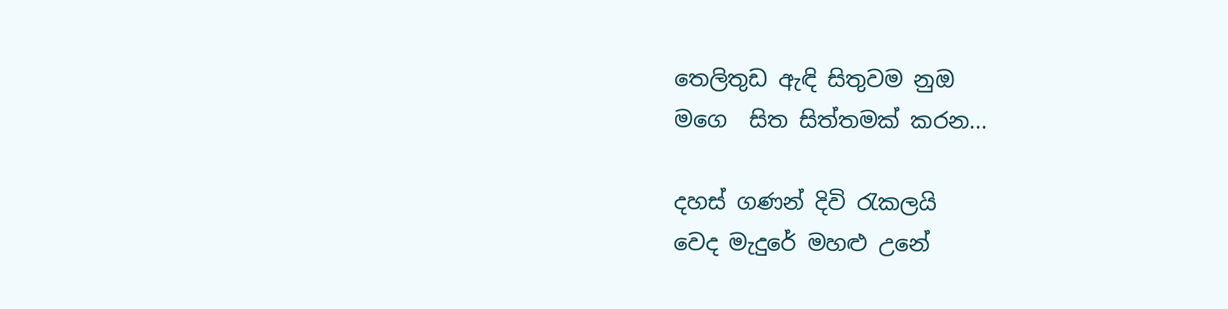තෙලිතුඩ ඇඳි සිතුවම නුඔ
මගෙ  සිත සිත්තමක් කරන...

දහස් ගණන් දිවි රැකලයි
වෙද මැදුරේ මහළු උනේ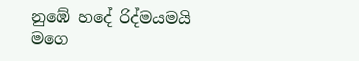නුඹේ හදේ රිද්මයමයි
මගෙ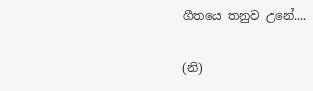ගීතයෙ තනුව උනේ....

(නි)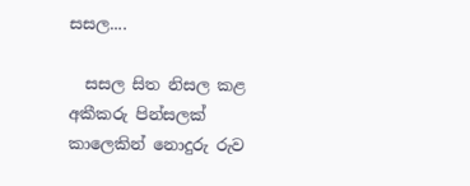සසල....

  සසල සිත නිසල කළ අකීකරු පින්සලක්   කාලෙකින් නොදුරු රුව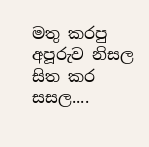මතු කරපු අපූරුව නිසල සිත කර සසල....